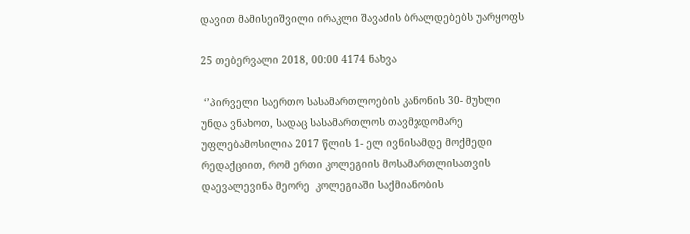დავით მამისეიშვილი ირაკლი შავაძის ბრალდებებს უარყოფს

25 თებერვალი 2018, 00:00 4174 ნახვა

 ‘’პირველი საერთო სასამართლოების კანონის 30- მუხლი უნდა ვნახოთ, სადაც სასამართლოს თავმჯდომარე უფლებამოსილია 2017 წლის 1- ელ ივნისამდე მოქმედი რედაქციით, რომ ერთი კოლეგიის მოსამართლისათვის  დაევალევინა მეორე  კოლეგიაში საქმიანობის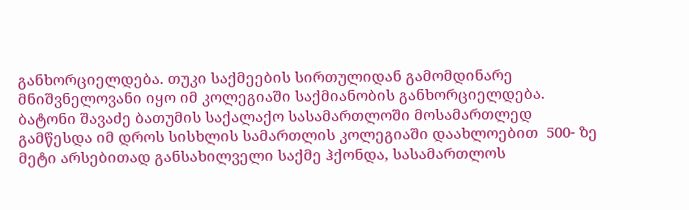განხორციელდება. თუკი საქმეების სირთულიდან გამომდინარე მნიშვნელოვანი იყო იმ კოლეგიაში საქმიანობის განხორციელდება. ბატონი შავაძე ბათუმის საქალაქო სასამართლოში მოსამართლედ გამწესდა იმ დროს სისხლის სამართლის კოლეგიაში დაახლოებით  500- ზე მეტი არსებითად განსახილველი საქმე ჰქონდა, სასამართლოს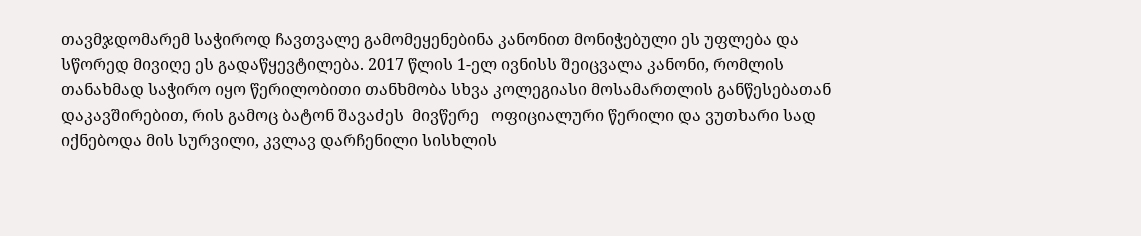თავმჯდომარემ საჭიროდ ჩავთვალე გამომეყენებინა კანონით მონიჭებული ეს უფლება და სწორედ მივიღე ეს გადაწყევტილება. 2017 წლის 1-ელ ივნისს შეიცვალა კანონი, რომლის თანახმად საჭირო იყო წერილობითი თანხმობა სხვა კოლეგიასი მოსამართლის განწესებათან დაკავშირებით, რის გამოც ბატონ შავაძეს  მივწერე   ოფიციალური წერილი და ვუთხარი სად იქნებოდა მის სურვილი, კვლავ დარჩენილი სისხლის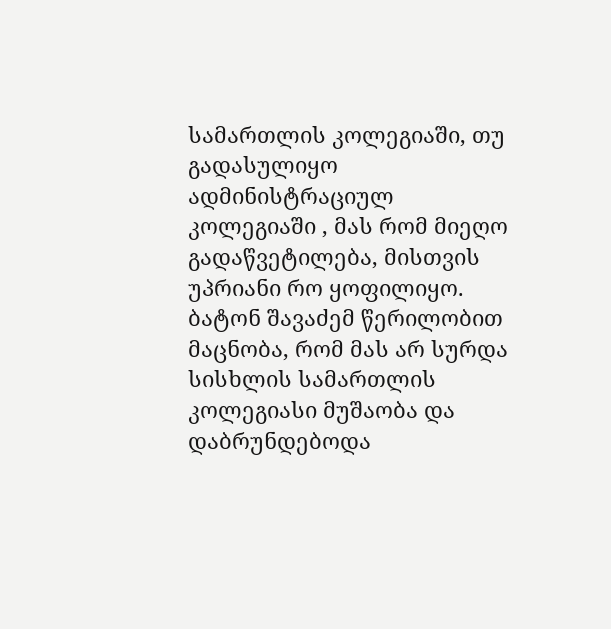სამართლის კოლეგიაში, თუ  გადასულიყო ადმინისტრაციულ კოლეგიაში , მას რომ მიეღო გადაწვეტილება, მისთვის უპრიანი რო ყოფილიყო. ბატონ შავაძემ წერილობით მაცნობა, რომ მას არ სურდა სისხლის სამართლის კოლეგიასი მუშაობა და დაბრუნდებოდა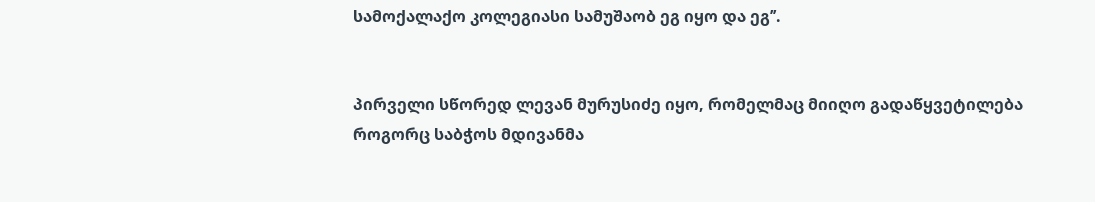სამოქალაქო კოლეგიასი სამუშაობ ეგ იყო და ეგ’’.


პირველი სწორედ ლევან მურუსიძე იყო, რომელმაც მიიღო გადაწყვეტილება როგორც საბჭოს მდივანმა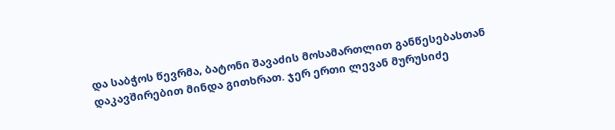და საბჭოს წევრმა, ბატონი შავაძის მოსამართლით განწესებასთან დაკავშირებით მინდა გითხრათ. ჯერ ერთი ლევან მურუსიძე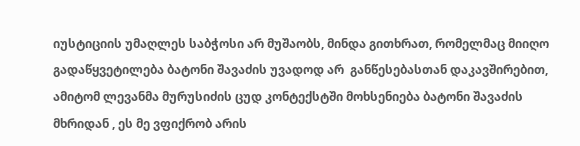იუსტიციის უმაღლეს საბჭოსი არ მუშაობს, მინდა გითხრათ, რომელმაც მიიღო გადაწყვეტილება ბატონი შავაძის უვადოდ არ  განწესებასთან დაკავშირებით, ამიტომ ლევანმა მურუსიძის ცუდ კონტექსტში მოხსენიება ბატონი შავაძის მხრიდან , ეს მე ვფიქრობ არის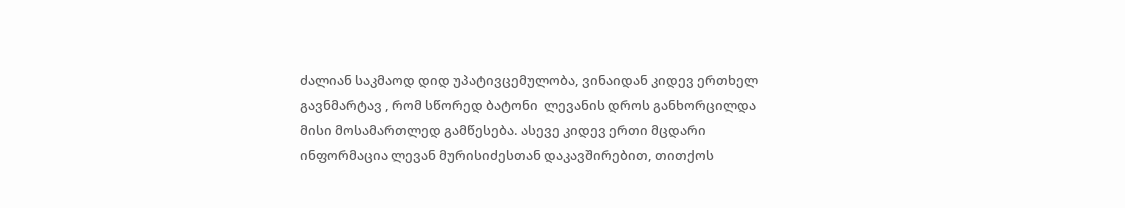ძალიან საკმაოდ დიდ უპატივცემულობა, ვინაიდან კიდევ ერთხელ გავნმარტავ , რომ სწორედ ბატონი  ლევანის დროს განხორცილდა მისი მოსამართლედ გამწესება. ასევე კიდევ ერთი მცდარი ინფორმაცია ლევან მურისიძესთან დაკავშირებით, თითქოს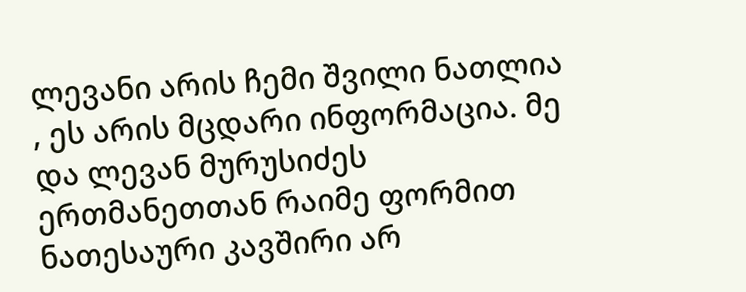ლევანი არის ჩემი შვილი ნათლია , ეს არის მცდარი ინფორმაცია. მე და ლევან მურუსიძეს ერთმანეთთან რაიმე ფორმით ნათესაური კავშირი არ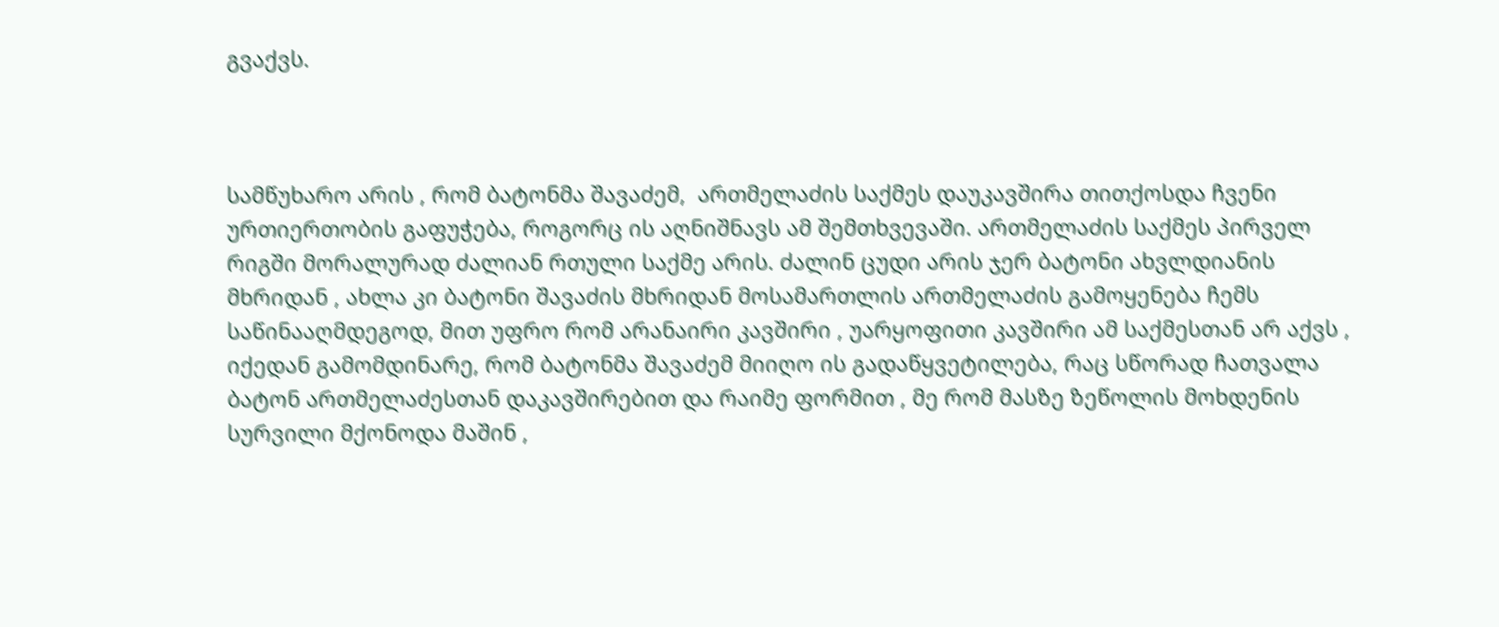გვაქვს.



სამწუხარო არის , რომ ბატონმა შავაძემ,  ართმელაძის საქმეს დაუკავშირა თითქოსდა ჩვენი ურთიერთობის გაფუჭება, როგორც ის აღნიშნავს ამ შემთხვევაში. ართმელაძის საქმეს პირველ რიგში მორალურად ძალიან რთული საქმე არის. ძალინ ცუდი არის ჯერ ბატონი ახვლდიანის მხრიდან , ახლა კი ბატონი შავაძის მხრიდან მოსამართლის ართმელაძის გამოყენება ჩემს საწინააღმდეგოდ, მით უფრო რომ არანაირი კავშირი , უარყოფითი კავშირი ამ საქმესთან არ აქვს , იქედან გამომდინარე, რომ ბატონმა შავაძემ მიიღო ის გადაწყვეტილება, რაც სწორად ჩათვალა ბატონ ართმელაძესთან დაკავშირებით და რაიმე ფორმით , მე რომ მასზე ზეწოლის მოხდენის  სურვილი მქონოდა მაშინ ,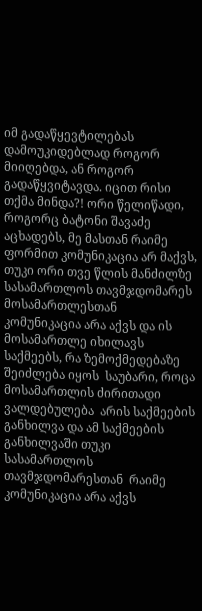იმ გადაწყევტილებას დამოუკიდებლად როგორ მიიღებდა, ან როგორ გადაწყვიტავდა. იცით რისი თქმა მინდა?! ორი წელიწადი, როგორც ბატონი შავაძე აცხადებს, მე მასთან რაიმე ფორმით კომუნიკაცია არ მაქვს, თუკი ორი თვე წლის მანძილზე სასამართლოს თავმჯდომარეს მოსამართლესთან  კომუნიკაცია არა აქვს და ის მოსამართლე იხილავს საქმეებს, რა ზემოქმედებაზე შეიძლება იყოს  საუბარი, როცა მოსამართლის ძირითადი ვალდებულება  არის საქმეების განხილვა და ამ საქმეების განხილვაში თუკი სასამართლოს თავმჯდომარესთან  რაიმე კომუნიკაცია არა აქვს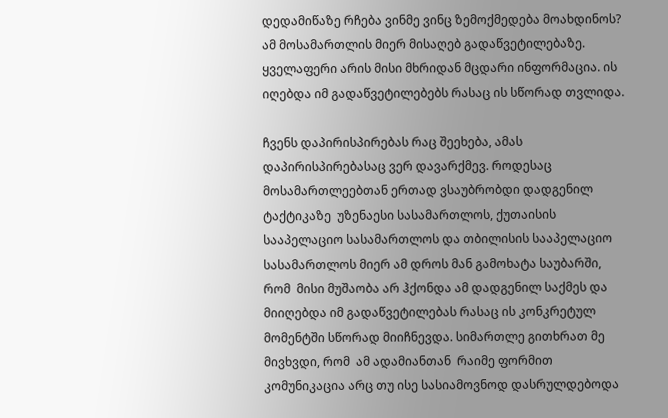დედამიწაზე რჩება ვინმე ვინც ზემოქმედება მოახდინოს? ამ მოსამართლის მიერ მისაღებ გადაწვეტილებაზე. ყველაფერი არის მისი მხრიდან მცდარი ინფორმაცია. ის იღებდა იმ გადაწვეტილებებს რასაც ის სწორად თვლიდა.

ჩვენს დაპირისპირებას რაც შეეხება, ამას დაპირისპირებასაც ვერ დავარქმევ. როდესაც მოსამართლეებთან ერთად ვსაუბრობდი დადგენილ ტაქტიკაზე  უზენაესი სასამართლოს, ქუთაისის სააპელაციო სასამართლოს და თბილისის სააპელაციო სასამართლოს მიერ ამ დროს მან გამოხატა საუბარში, რომ  მისი მუშაობა არ ჰქონდა ამ დადგენილ საქმეს და მიიღებდა იმ გადაწვეტილებას რასაც ის კონკრეტულ მომენტში სწორად მიიჩნევდა. სიმართლე გითხრათ მე მივხვდი, რომ  ამ ადამიანთან  რაიმე ფორმით კომუნიკაცია არც თუ ისე სასიამოვნოდ დასრულდებოდა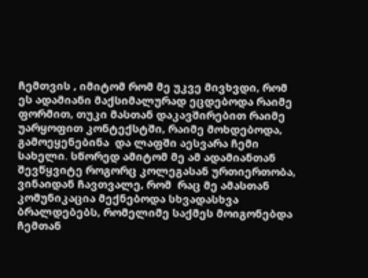ჩემთვის , იმიტომ რომ მე უკვე მივხვდი, რომ ეს ადამიანი მაქსიმალურად ეცდებოდა რაიმე ფორმით, თუკი მასთან დაკავშირებით რაიმე უარყოფით კონტექსტში, რაიმე მოხდებოდა, გამოეყენებინა  და ლაფში აესვარა ჩემი სახელი. სწორედ ამიტომ მე ამ ადამიანთან შევწყვიტე როგორც კოლეგასან ურთიერთობა, ვინაიდან ჩავთვალე, რომ  რაც მე ამასთან კომუნიკაცია მექნებოდა სხვადასხვა ბრალდებებს, რომელიმე საქმეს მოიგონებდა ჩემთან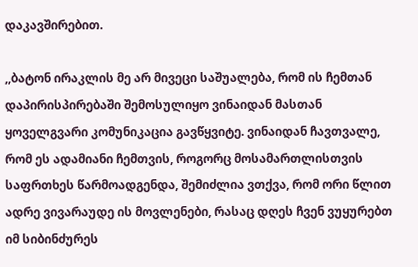დაკავშირებით.

,,ბატონ ირაკლის მე არ მივეცი საშუალება, რომ ის ჩემთან დაპირისპირებაში შემოსულიყო ვინაიდან მასთან ყოველგვარი კომუნიკაცია გავწყვიტე. ვინაიდან ჩავთვალე, რომ ეს ადამიანი ჩემთვის, როგორც მოსამართლისთვის საფრთხეს წარმოადგენდა, შემიძლია ვთქვა, რომ ორი წლით ადრე ვივარაუდე ის მოვლენები, რასაც დღეს ჩვენ ვუყურებთ იმ სიბინძურეს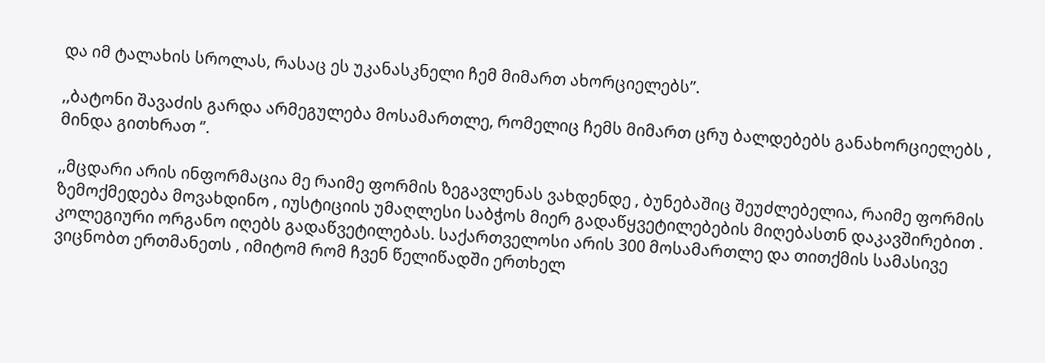და იმ ტალახის სროლას, რასაც ეს უკანასკნელი ჩემ მიმართ ახორციელებს’’.

,,ბატონი შავაძის გარდა არმეგულება მოსამართლე, რომელიც ჩემს მიმართ ცრუ ბალდებებს განახორციელებს , მინდა გითხრათ ‘’.

,,მცდარი არის ინფორმაცია მე რაიმე ფორმის ზეგავლენას ვახდენდე , ბუნებაშიც შეუძლებელია, რაიმე ფორმის ზემოქმედება მოვახდინო , იუსტიციის უმაღლესი საბჭოს მიერ გადაწყვეტილებების მიღებასთნ დაკავშირებით . კოლეგიური ორგანო იღებს გადაწვეტილებას. საქართველოსი არის 300 მოსამართლე და თითქმის სამასივე ვიცნობთ ერთმანეთს , იმიტომ რომ ჩვენ წელიწადში ერთხელ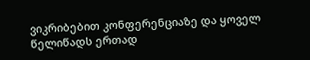ვიკრიბებით კონფერენციაზე და ყოველ წელიწადს ერთად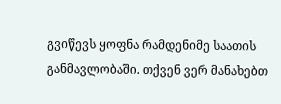გვიწევს ყოფნა რამდენიმე საათის განმავლობაში. თქვენ ვერ მანახებთ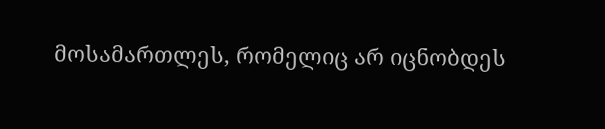მოსამართლეს, რომელიც არ იცნობდეს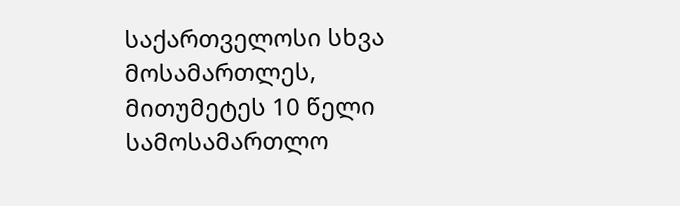საქართველოსი სხვა მოსამართლეს, მითუმეტეს 10 წელი სამოსამართლო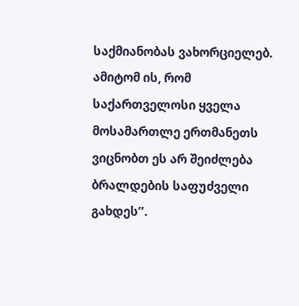საქმიანობას ვახორციელებ. ამიტომ ის, რომ საქართველოსი ყველა მოსამართლე ერთმანეთს ვიცნობთ ეს არ შეიძლება ბრალდების საფუძველი გახდეს’’.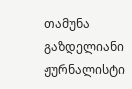თამუნა გაზდელიანი
ჟურნალისტი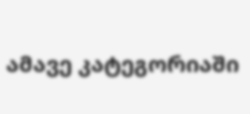ამავე კატეგორიაში